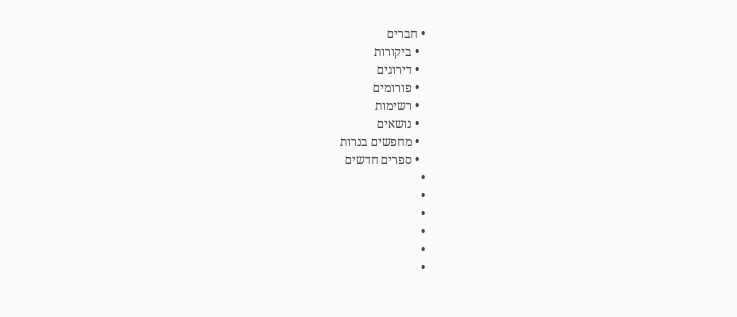• חברים
  • ביקורות
  • דירוגים
  • פורומים
  • רשימות
  • נושאים
  • מחפשים בנרות
  • ספרים חדשים
•
•
•
•
•
•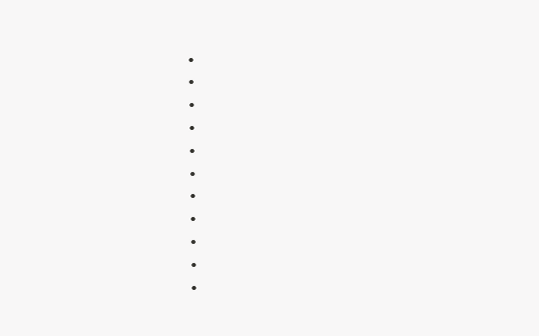•
•
•
•
•
•
•
•
•
•
•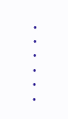•
•
•
•
•
•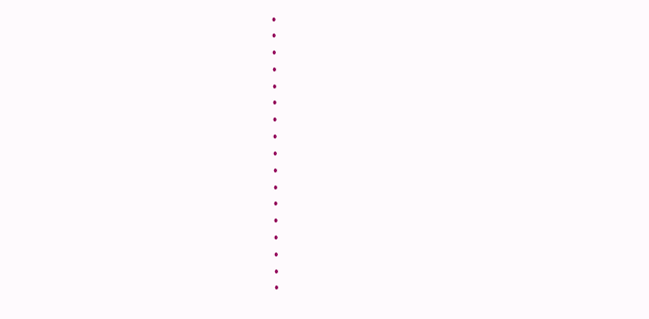•
•
•
•
•
•
•
•
•
•
•
•
•
•
•
•
•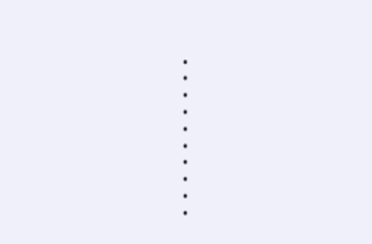•
•
•
•
•
•
•
•
•
•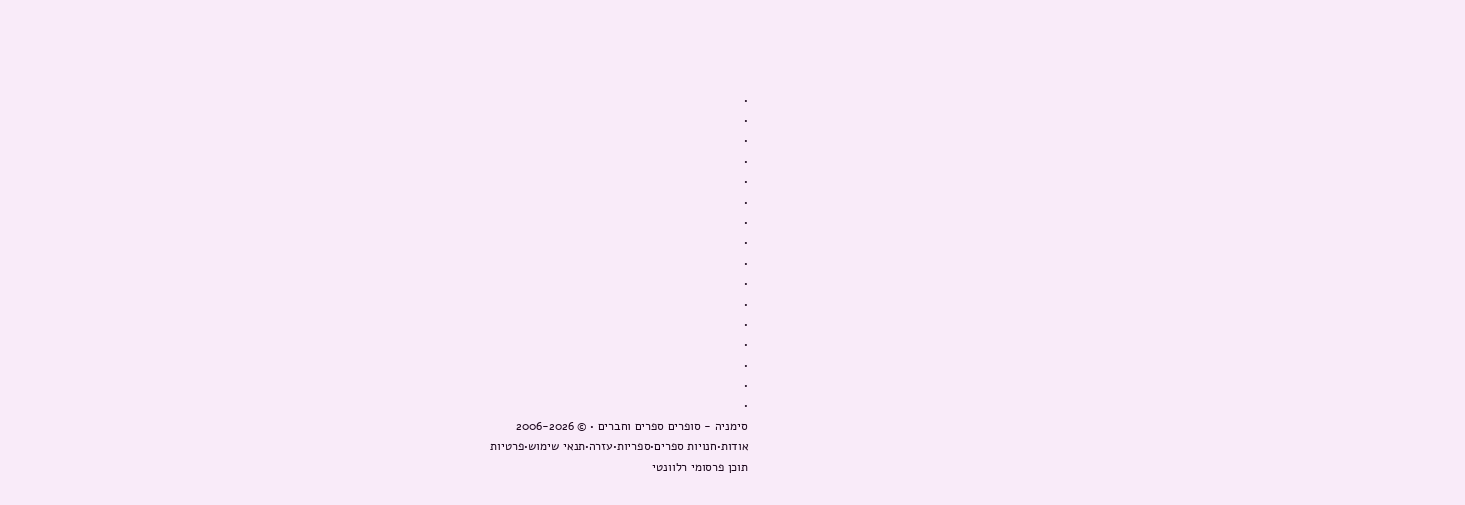•
•
•
•
•
•
•
•
•
•
•
•
•
•
•
•
סימניה - סופרים ספרים וחברים • © 2006-2026
אודות•חנויות ספרים•ספריות•עזרה•תנאי שימוש•פרטיות
תוכן פרסומי רלוונטי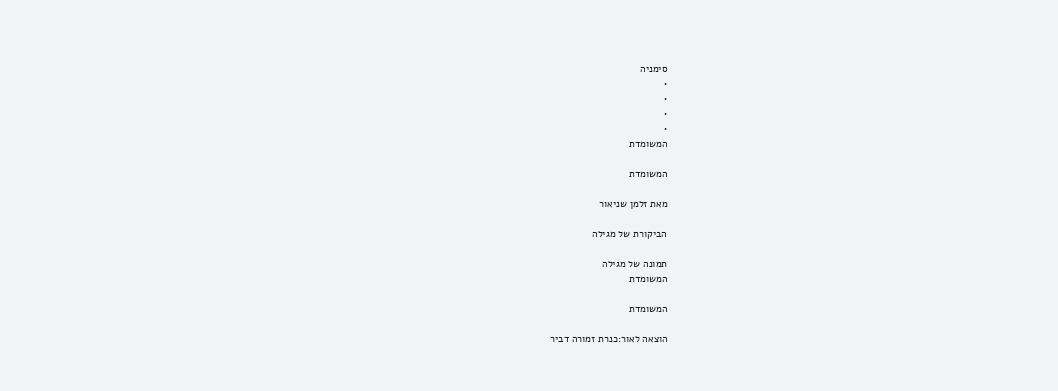סימניה
•
•
•
•
המשומדת

המשומדת

מאת זלמן שניאור

הביקורת של מגילה

תמונה של מגילה
המשומדת

המשומדת

הוצאה לאור:כנרת זמורה דביר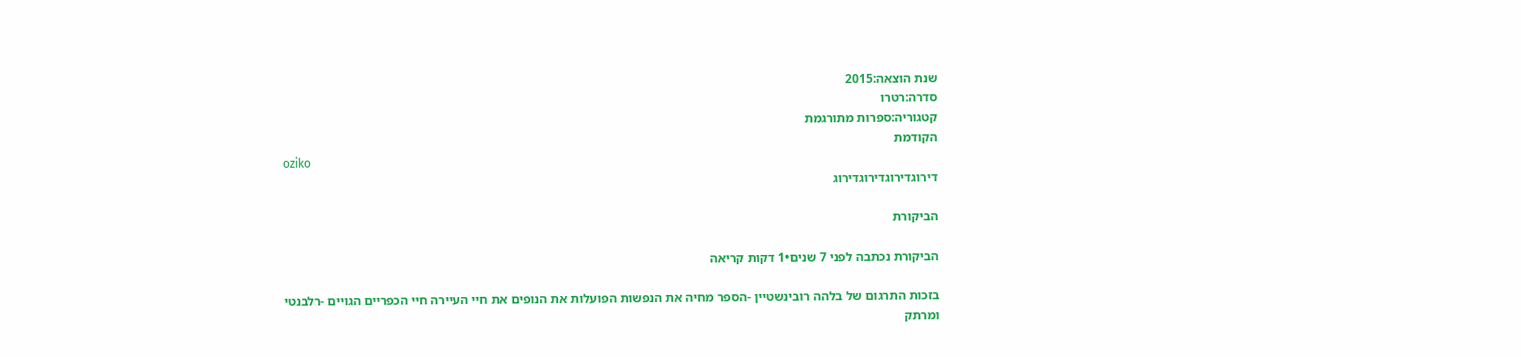שנת הוצאה:2015
סדרה:רטרו
קטגוריה:ספרות מתורגמת
הקודמת
oziko
דירוגדירוגדירוגדירוג

הביקורת

הביקורת נכתבה לפני 7 שנים•1 דקות קריאה

בזכות התרגום של בלהה רובינשטיין -הספר מחיה את הנפשות הפועלות את הנופים את חיי העיירה חיי הכפריים הגויים -רלבנטי ומרתק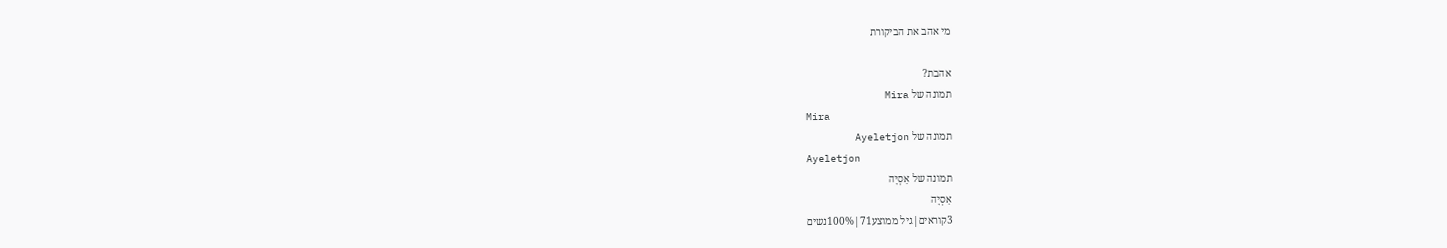מי אהב את הביקורת

אהבת?
תמונה של Mira
Mira
תמונה של Ayeletjon
Ayeletjon
תמונה של אַסְיָה
אַסְיָה
3קוראים|גיל ממוצע71|100%נשים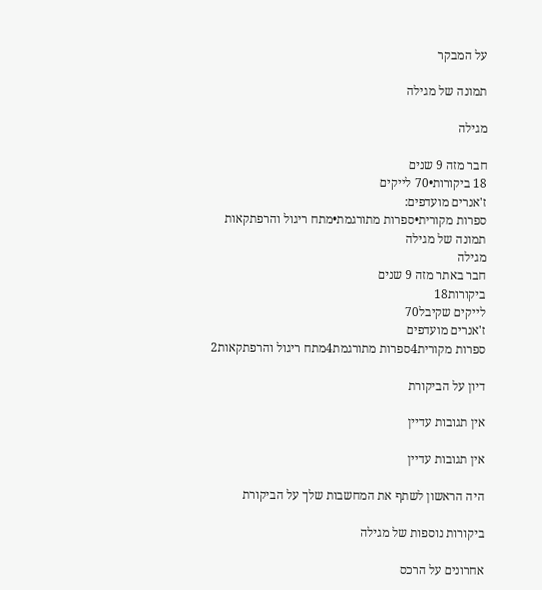על המבקר

תמונה של מגילה

מגילה

חבר מזה 9 שנים
18 ביקורות•70 לייקים
ז'אנרים מועדפים:
ספרות מקורית•ספרות מתורגמת•מתח ריגול והרפתקאות
תמונה של מגילה
מגילה
חבר באתר מזה 9 שנים
ביקורות18
לייקים שקיבל70
ז'אנרים מועדפים
ספרות מקורית4ספרות מתורגמת4מתח ריגול והרפתקאות2

דיון על הביקורת

אין תגובות עדיין

אין תגובות עדיין

היה הראשון לשתף את המחשבות שלך על הביקורת

ביקורות נוספות של מגילה

אחרונים על הרכס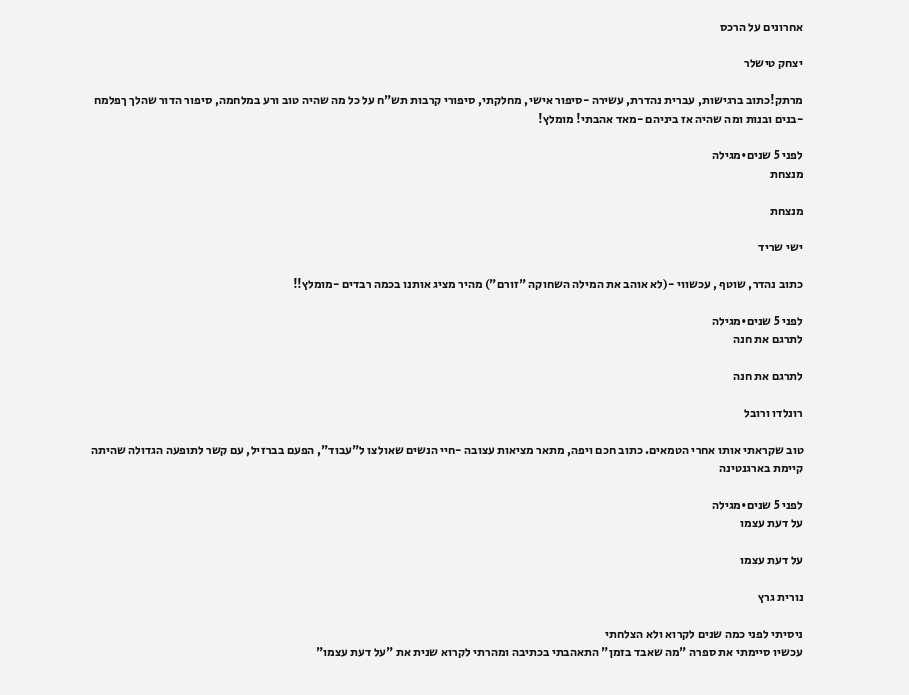אחרונים על הרכס

יצחק טישלר

מרתק!כתוב ברגישות, עברית נהדרת, עשירה -סיפור אישי, מחלקתי, סיפורי קרבות תש"ח על כל מה שהיה טוב ורע במלחמה, סיפור הדור שהלך ךפלמח -בנים ובנות ומה שהיה אז ביניהם -מאד אהבתי! מומלץ!

לפני 5 שנים•מגילה
מנצחת

מנצחת

ישי שריד

כתוב נהדר, שוטף , עכשווי -(לא אוהב את המילה השחוקה "זורם") מהיר מציג אותנו בכמה רבדים -מומלץ!!

לפני 5 שנים•מגילה
לתרגם את חנה

לתרגם את חנה

רונלדו ורובל

טוב שקראתי אותו אחרי הטמאים. כתוב חכם ויפה, מתאר מציאות עצובה -חיי הנשים שאולצו ל"עבוד", הפעם בברזיל, עם קשר לתופעה הגדולה שהיתה קיימת בארגנטינה

לפני 5 שנים•מגילה
על דעת עצמו

על דעת עצמו

נורית גרץ

ניסיתי לפני כמה שנים לקרוא ולא הצלחתי
עכשיו סיימתי את ספרה "מה שאבד בזמן" התאהבתי בכתיבה ומהרתי לקרוא שנית את "על דעת עצמו"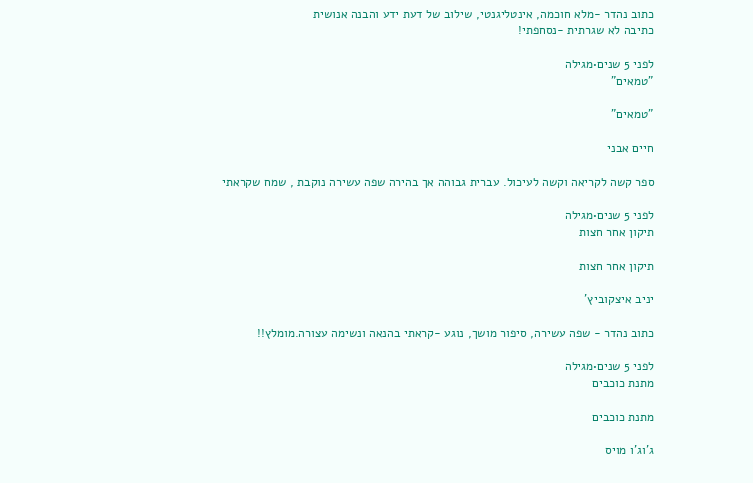כתוב נהדר -מלא חוכמה, אינטליגנטי, שילוב של דעת ידע והבנה אנושית
כתיבה לא שגרתית -נסחפתי!

לפני 5 שנים•מגילה
"טמאים"

"טמאים"

חיים אבני

ספר קשה לקריאה וקשה לעיכול. עברית גבוהה אך בהירה שפה עשירה נוקבת , שמח שקראתי

לפני 5 שנים•מגילה
תיקון אחר חצות

תיקון אחר חצות

יניב איצקוביץ'

כתוב נהדר - שפה עשירה, סיפור מושך, נוגע -קראתי בהנאה ונשימה עצורה.מומלץ!!

לפני 5 שנים•מגילה
מתנת כוכבים

מתנת כוכבים

ג'וג'ו מויס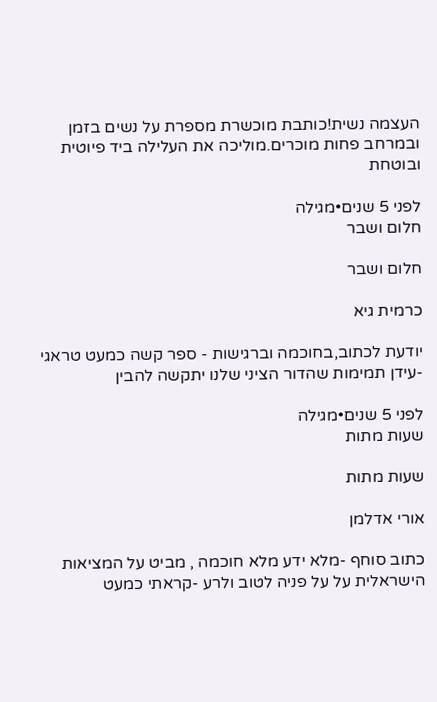העצמה נשית!כותבת מוכשרת מספרת על נשים בזמן ובמרחב פחות מוכרים.מוליכה את העלילה ביד פיוטית ובוטחת

לפני 5 שנים•מגילה
חלום ושבר

חלום ושבר

כרמית גיא

יודעת לכתוב,בחוכמה וברגישות - ספר קשה כמעט טראגי -עידן תמימות שהדור הציני שלנו יתקשה להבין

לפני 5 שנים•מגילה
שעות מתות

שעות מתות

אורי אדלמן

כתוב סוחף -מלא ידע מלא חוכמה , מביט על המציאות הישראלית על על פניה לטוב ולרע -קראתי כמעט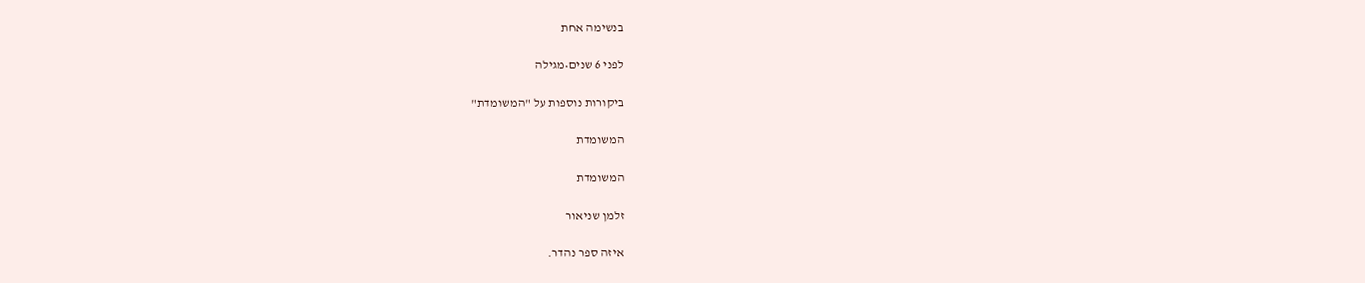בנשימה אחת

לפני 6 שנים•מגילה

ביקורות נוספות על "המשומדת"

המשומדת

המשומדת

זלמן שניאור

איזה ספר נהדר.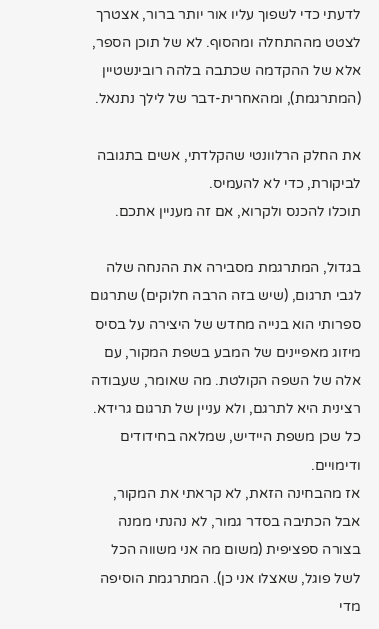לדעתי כדי לשפוך עליו אור יותר ברור, אצטרך לצטט מההתחלה ומהסוף. לא של תוכן הספר, אלא של ההקדמה שכתבה בלהה רובינשטיין (המתרגמת), ומהאחרית-דבר של לילך נתנאל.

את החלק הרלוונטי שהקלדתי, אשים בתגובה לביקורת, כדי לא להעמיס.
תוכלו להכנס ולקרוא, אם זה מעניין אתכם.

בגדול, המתרגמת מסבירה את ההנחה שלה לגבי תרגום, (שיש בזה הרבה חלוקים) שתרגום ספרותי הוא בנייה מחדש של היצירה על בסיס מיזוג מאפיינים של המבע בשפת המקור, עם אלה של השפה הקולטת. מה שאומר, שעבודה רצינית היא לתרגם, ולא עניין של תרגום גרידא. כל שכן משפת היידיש, שמלאה בחידודים ודימויים.
אז מהבחינה הזאת, לא קראתי את המקור, אבל הכתיבה בסדר גמור, לא נהנתי ממנה בצורה ספציפית (משום מה אני משווה הכל לשל פוגל, שאצלו אני כן). המתרגמת הוסיפה מדי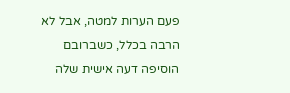פעם הערות למטה, אבל לא הרבה בכלל, כשברובם הוסיפה דעה אישית שלה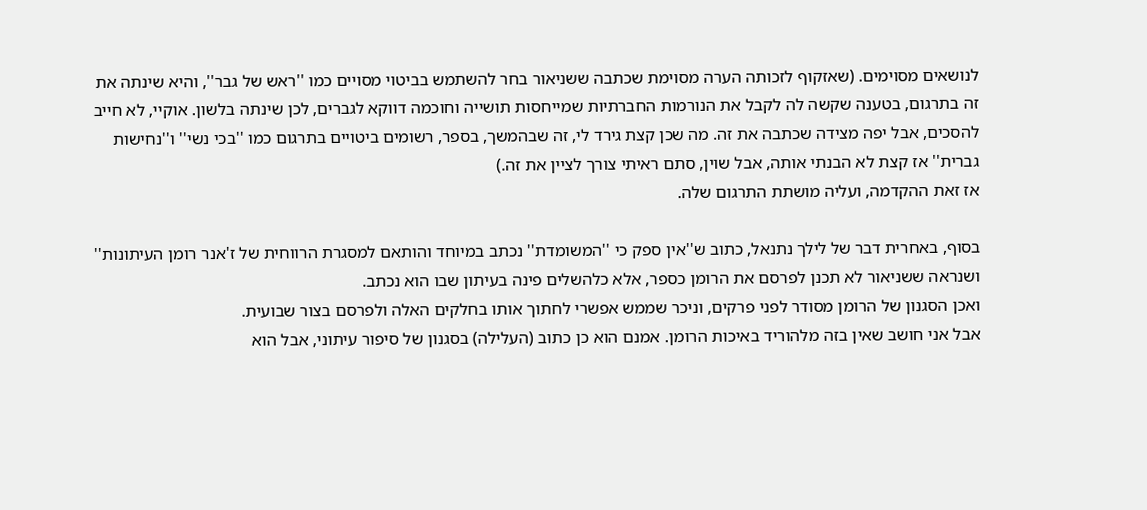לנושאים מסוימים. (שאזקוף לזכותה הערה מסוימת שכתבה ששניאור בחר להשתמש בביטוי מסויים כמו ''ראש של גבר'', והיא שינתה את זה בתרגום, בטענה שקשה לה לקבל את הנורמות החברתיות שמייחסות תושייה וחוכמה דווקא לגברים, לכן שינתה בלשון. אוקיי, לא חייב להסכים, אבל יפה מצידה שכתבה את זה. מה שכן קצת גירד לי, זה שבהמשך, בספר, רשומים ביטויים בתרגום כמו ''בכי נשי'' ו''נחישות גברית'' אז קצת לא הבנתי אותה, אבל שוין, סתם ראיתי צורך לציין את זה.)
אז זאת ההקדמה, ועליה מושתת התרגום שלה.

בסוף, באחרית דבר של לילך נתנאל, כתוב ש''אין ספק כי ''המשומדת'' נכתב במיוחד והותאם למסגרת הרווחית של ז'אנר רומן העיתונות'' ושנראה ששניאור לא תכנן לפרסם את הרומן כספר, אלא כלהשלים פינה בעיתון שבו הוא נכתב.
ואכן הסגנון של הרומן מסודר לפני פרקים, וניכר שממש אפשרי לחתוך אותו בחלקים האלה ולפרסם בצור שבועית.
אבל אני חושב שאין בזה מלהוריד באיכות הרומן. אמנם הוא כן כתוב (העלילה) בסגנון של סיפור עיתוני, אבל הוא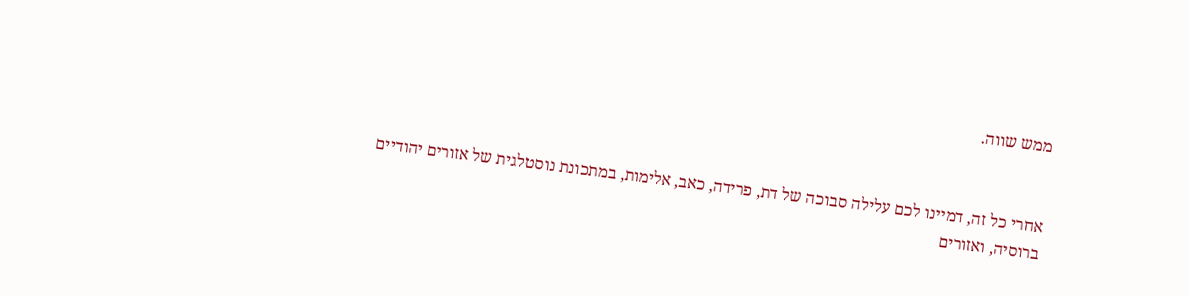ממש שווה.


אחרי כל זה, דמיינו לכם עלילה סבוכה של דת, פרידה, כאב, אלימות, במתכונת נוסטלגית של אזורים יהודיים ברוסיה, ואזורים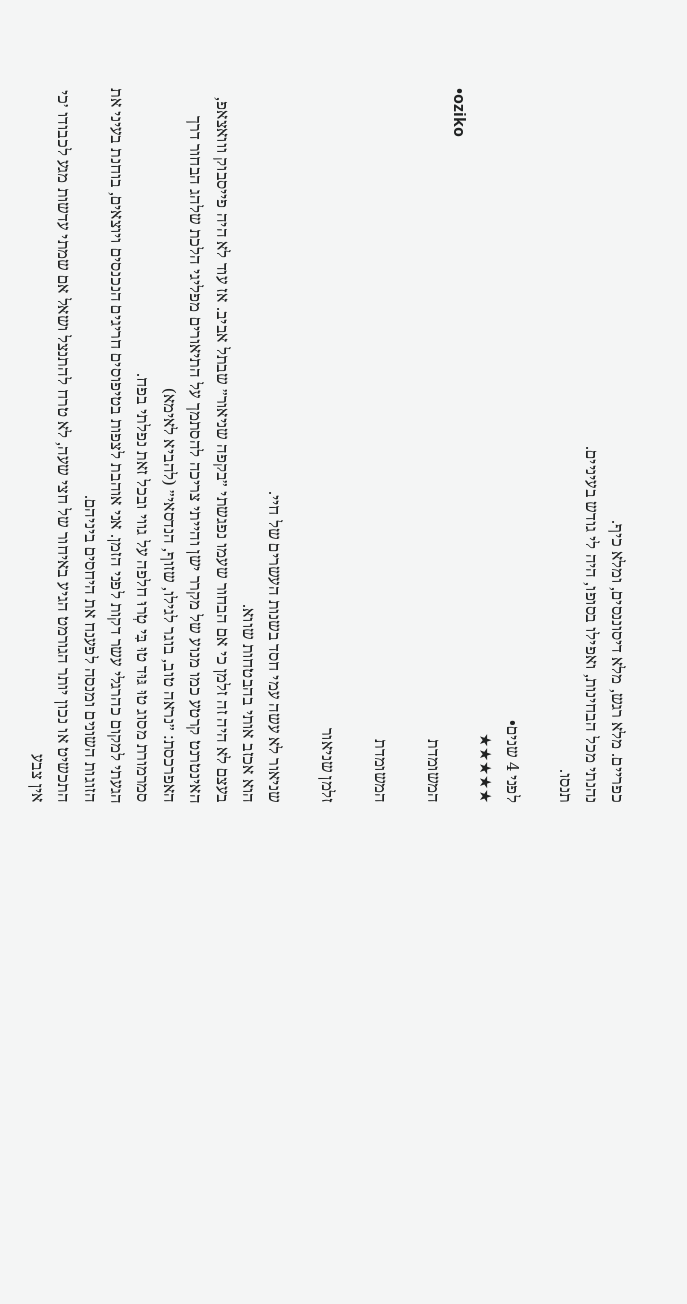כפריים. מלא רגש, מלא דיסוננסים, ומלא כיף.
נהנתי מכל הבחינות, ואפילו בסופו, היה לי גודש בעיניים.
תנסו.

לפני 4 שנים•
★★★★★
•oziko
המשומדת

המשומדת

זלמן שניאור

שניאור לא עשה עמי חסד בשנות העשרים של חיי.
הוא אכזב אותי בהבטחות שווא.
בעצם לא היה זה זלמן כי אם הבחור שעמו נפגשתי ״בקפה שניאור״ שבתל אביב. אז עוד לא היה פייסבוק ווואצאפ, האינטרנט קרטע כמו מנוע של מקרר ישן והייתי צריכה להסתמך על התיאורים מפליגי הלכת שלהג הבחור דרך האפרכסת: ״נראה טוב, בוגר לגילו, שזוף, הנדסאי״ (להביא לאימא)
סמרמורת מסוג טוּ גּוּד טוּ בִּי טְרוּ חלפה על גווי ובכל זאת נפלתי בפח.
הגעתי למקום כהרגלי עשר דקות לפני הזמן. אני אוהבת לצפות בטיפוסים חריגים הנכנסים ויוצאים, בוחנת בעיני את הזוגות השונים ומנסה לפענח את היחסים ביניהם.
התכשיט או נכון יותר הגורמט הגיע באיחור של חצי שעה, לא טרח להתנצל ושאל אם שמתי עדשות מגע לכבודו ׳כי אין צבע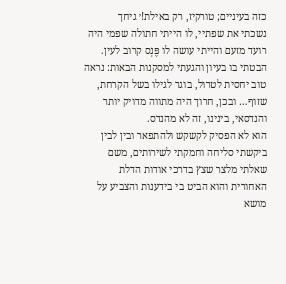כזה בעיניים; טורקיז, רק באילת!׳ גיחך
נשכתי את שפתיי, לו הייתי חתולה שפמי היה רועד מזעם והייתי עושה לו פֶּנְס קרוב לעין. הבטתי בו בעיון והגעתי למסקנות הבאות: נראה טוב יחסית לטרול, בוגר לגילו בשל הקרחת, שזוף… ובכן, חרוך היה מתווה מדויק יותר והנדסאי, בינינו, זה לא מהנדס.
הוא לא הפסיק לקשקש ולהתפאר ובין לבין ביקשתי סליחה וחמקתי לשירותים, משם שאלתי מלצר שצץ בדרכי אודות הדלת האחורית והוא הביט בי בידענות והצביע על מושא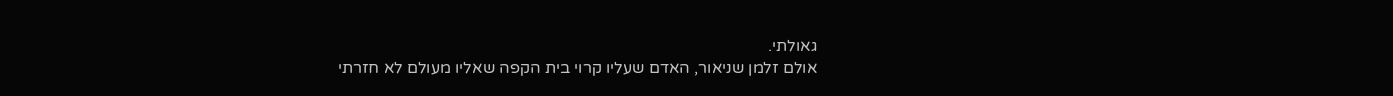גאולתי.
אולם זלמן שניאור, האדם שעליו קרוי בית הקפה שאליו מעולם לא חזרתי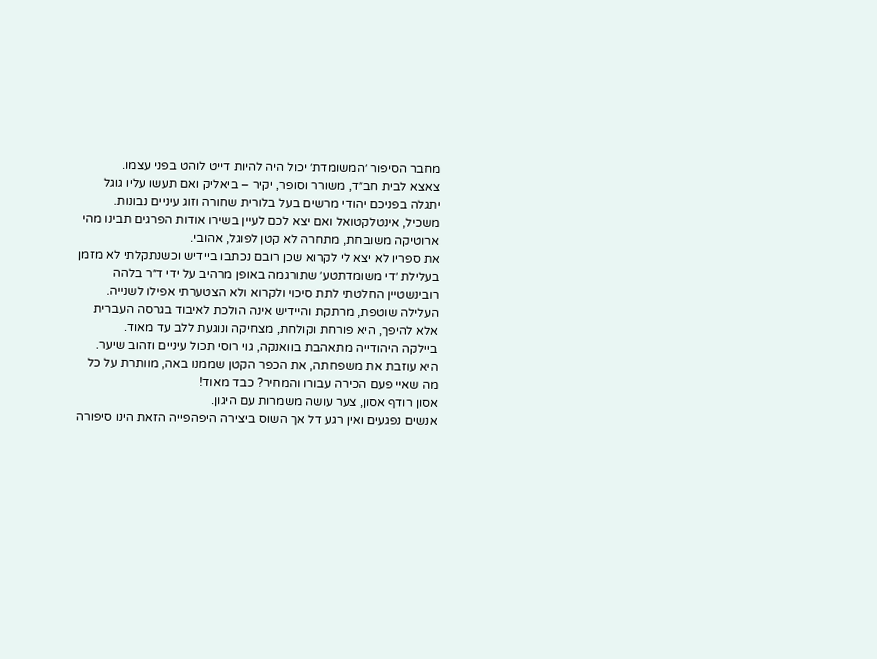מחבר הסיפור ׳המשומדת׳ יכול היה להיות דייט לוהט בפני עצמו.
צאצא לבית חב״ד, משורר וסופר, יקיר – ביאליק ואם תעשו עליו גוגל יתגלה בפניכם יהודי מרשים בעל בלורית שחורה וזוג עיניים נבונות.
משכיל, אינטלקטואל ואם יצא לכם לעיין בשירו אודות הפרגים תבינו מהי ארוטיקה משובחת, מתחרה לא קטן לפוגל, אהובי.
את ספריו לא יצא לי לקרוא שכן רובם נכתבו ביידיש וכשנתקלתי לא מזמן בעלילת ׳די משומדתטע׳ שתורגמה באופן מרהיב על ידי ד״ר בלהה רובינשטיין החלטתי לתת סיכוי ולקרוא ולא הצטערתי אפילו לשנייה.
העלילה שוטפת, מרתקת והיידיש אינה הולכת לאיבוד בגרסה העברית אלא להיפך, היא פורחת וקולחת, מצחיקה ונוגעת ללב עד מאוד.
ביילקה היהודייה מתאהבת בוואנקה, גוי רוסי תכול עיניים וזהוב שיער.
היא עוזבת את משפחתה, את הכפר הקטן שממנו באה, מוותרת על כל מה שאיי פעם הכירה עבורו והמחיר? כבד מאוד!
אסון רודף אסון, צער עושה משמרות עם היגון.
אנשים נפגעים ואין רגע דל אך השוס ביצירה היפהפייה הזאת הינו סיפורה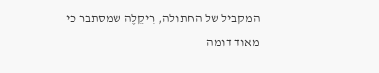המקביל של החתולה, רִיקֵלֶה שמסתבר כי מאוד דומה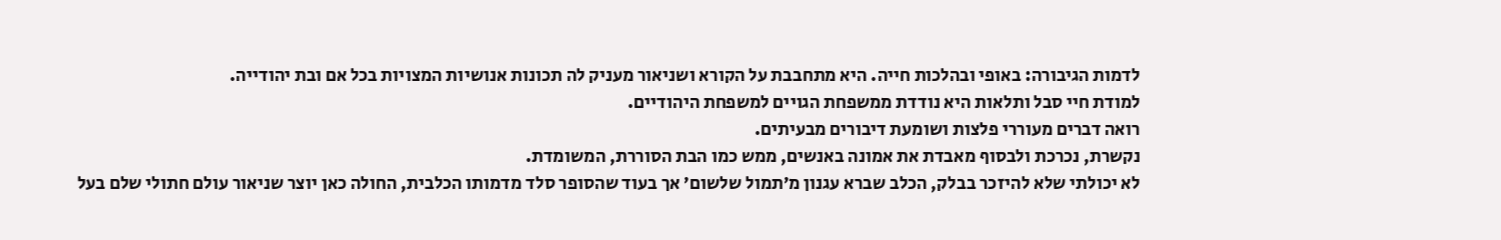לדמות הגיבורה: באופי ובהלכות חייה. היא מתחבבת על הקורא ושניאור מעניק לה תכונות אנושיות המצויות בכל אם ובת יהודייה.
למודת חיי סבל ותלאות היא נודדת ממשפחת הגויים למשפחת היהודיים.
רואה דברים מעוררי פלצות ושומעת דיבורים מבעיתים.
נקשרת, נכרכת ולבסוף מאבדת את אמונה באנשים, ממש כמו הבת הסוררת, המשומדת.
לא יכולתי שלא להיזכר בבלק, הכלב שברא עגנון מ׳תמול שלשום׳ אך בעוד שהסופר סלד מדמותו הכלבית, החולה כאן יוצר שניאור עולם חתולי שלם בעל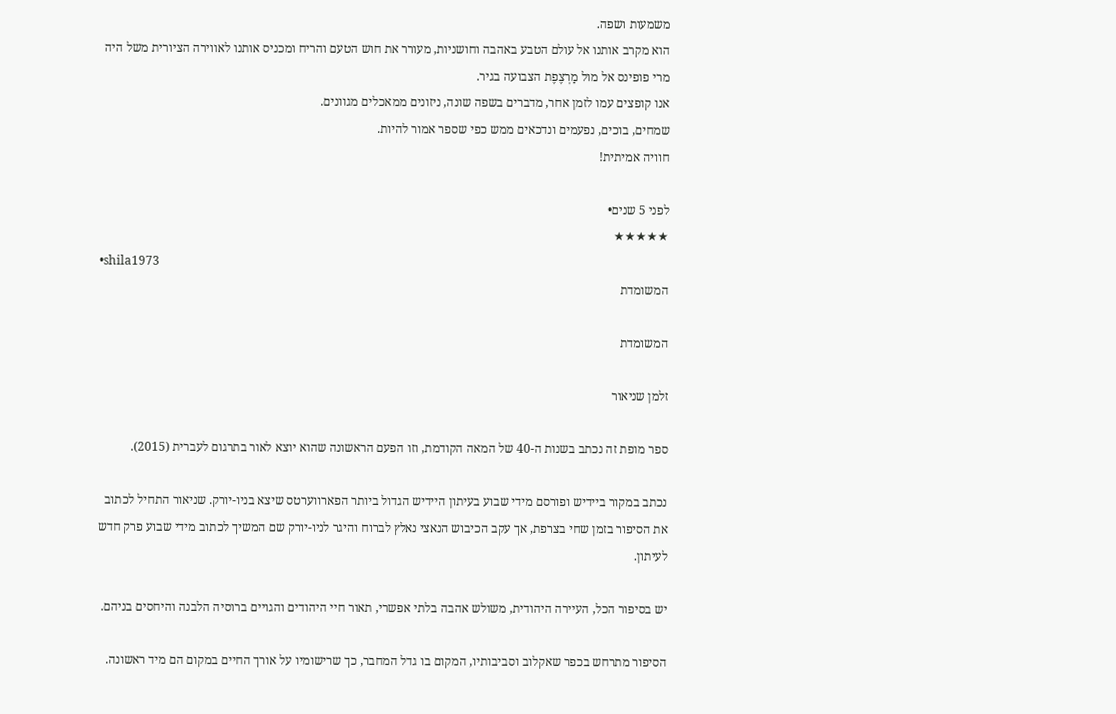משמעות ושפה.
הוא מקרב אותנו אל עולם הטבע באהבה וחושניות, מעורר את חוש הטעם והריח ומכניס אותנו לאווירה הציורית משל היה מרי פופינס אל מול מַרְצֶפֶת הצבועה בגיר.
אנו קופצים עמו לזמן אחר, מדברים בשפה שונה, ניזונים ממאכלים מגוונים.
שמחים, בוכים, נפעמים ונדכאים ממש כפי שספר אמור להיות.
חוויה אמיתית!

לפני 5 שנים•
★★★★★
•shila1973
המשומדת

המשומדת

זלמן שניאור

ספר מופת זה נכתב בשנות ה-40 של המאה הקודמת, וזו הפעם הראשונה שהוא יוצא לאור בתרגום לעברית (2015).

נכתב במקור ביידיש ופורסם מידי שבוע בעיתון היידיש הגדול ביותר הפארווערטס שיצא בניו-יורק. שניאור התחיל לכתוב את הסיפור בזמן שחי בצרפת, אך עקב הכיבוש הנאצי נאלץ לברוח והיגר לניו-יורק שם המשיך לכתוב מידי שבוע פרק חדש לעיתון.

יש בסיפור הכל, העיירה היהודית, משולש אהבה בלתי אפשרי, תאור חיי היהודים והגויים ברוסיה הלבנה והיחסים בניהם.

הסיפור מתרחש בכפר שאקלוב וסביבותיו, המקום בו גדל המחבר, כך שרישומיו על אורך החיים במקום הם מיד ראשונה.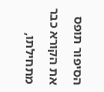הסיפור תופס את הקורא כבר מתחילתו,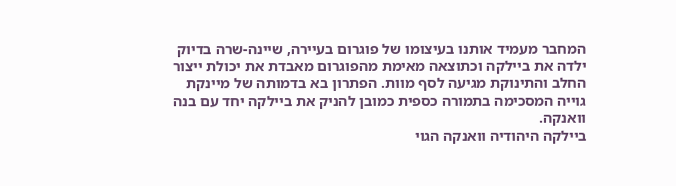המחבר מעמיד אותנו בעיצומו של פוגרום בעיירה, שיינה-שרה בדיוק ילדה את ביילקה וכתוצאה מאימת מהפוגרום מאבדת את יכולת ייצור החלב והתינוקת מגיעה לסף מוות. הפתרון בא בדמותה של מיינקת גוייה המסכימה בתמורה כספית כמובן להניק את ביילקה יחד עם בנה וואנקה.
ביילקה היהודיה וואנקה הגוי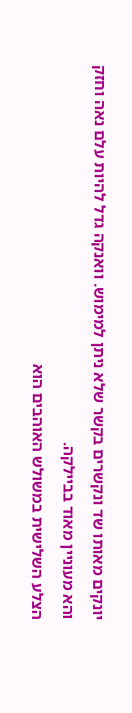יונקים מאותו שד ונקשרים בקשר שלא ניתן למימוש. וואנקה גדל להיות עלם נאה וחזק והא מעוניין מאוד בביילקה.
הצלע השלישית במשולש האוהבים הוא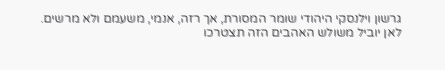גרשון וילנסקי היהודי שומר המסורת, אך רזה, אנמי, משעמם ולא מרשים.
לאן יוביל משולש האהבים הזה תצטרכו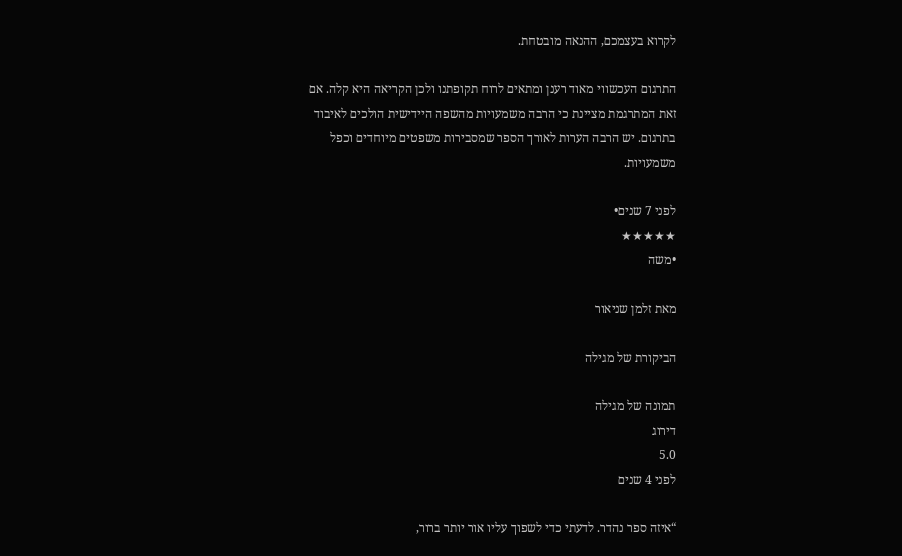לקרוא בעצמכם, ההנאה מובטחת.

התרגום העכשווי מאוד רענן ומתאים לרוח תקופתנו ולכן הקריאה היא קלה. אם זאת המתרגמת מציינת כי הרבה משמעויות מהשפה היידישית הולכים לאיבוד בתרגום. יש הרבה הערות לאורך הספר שמסבירות משפטים מיוחדים וכפל משמעויות.

לפני 7 שנים•
★★★★★
•משה

מאת זלמן שניאור

הביקורת של מגילה

תמונה של מגילה
דירוג
5.0
לפני 4 שנים

“איזה ספר נהדר. לדעתי כדי לשפוך עליו אור יותר ברור,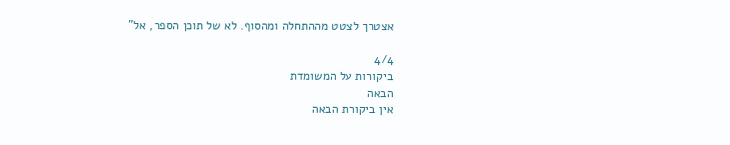אצטרך לצטט מההתחלה ומהסוף. לא של תוכן הספר, אל”

4/4
ביקורות על המשומדת
הבאה
אין ביקורת הבאה